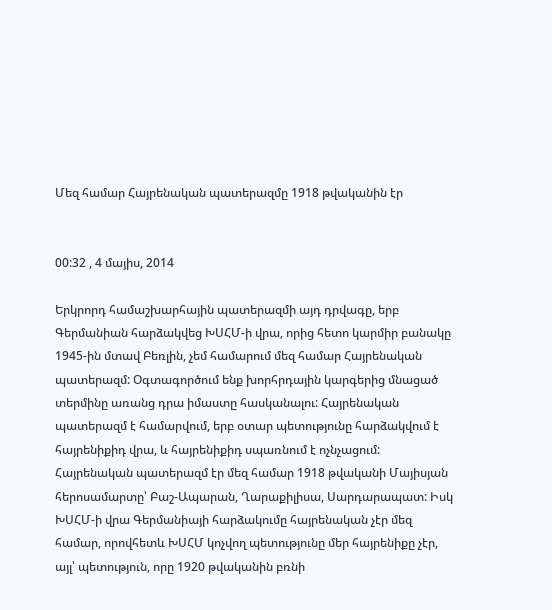Մեզ համար Հայրենական պատերազմը 1918 թվականին էր


00:32 , 4 մայիս, 2014

Երկրորդ համաշխարհային պատերազմի այդ դրվագը, երբ Գերմանիան հարձակվեց ԽՍՀՄ-ի վրա, որից հետո կարմիր բանակը 1945-ին մտավ Բեռլին, չեմ համարում մեզ համար Հայրենական պատերազմ: Օգտագործում ենք խորհրդային կարգերից մնացած տերմինը առանց դրա իմաստը հասկանալու: Հայրենական պատերազմ է համարվում, երբ օտար պետությունը հարձակվում է հայրենիքիդ վրա, և հայրենիքիդ սպառնում է ոչնչացում: Հայրենական պատերազմ էր մեզ համար 1918 թվականի Մայիսյան հերոսամարտը՝ Բաշ-Ապարան, Ղարաքիլիսա, Սարդարապատ: Իսկ ԽՍՀՄ-ի վրա Գերմանիայի հարձակումը հայրենական չէր մեզ համար, որովհետև ԽՍՀՄ կոչվող պետությունը մեր հայրենիքը չէր, այլ՝ պետություն, որը 1920 թվականին բռնի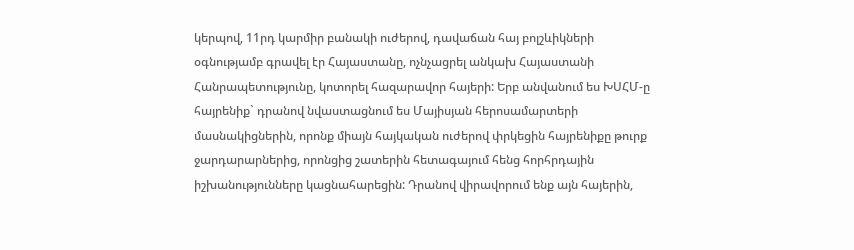կերպով, 11րդ կարմիր բանակի ուժերով, դավաճան հայ բոլշևիկների օգնությամբ գրավել էր Հայաստանը, ոչնչացրել անկախ Հայաստանի Հանրապետությունը, կոտորել հազարավոր հայերի: Երբ անվանում ես ԽՍՀՄ-ը հայրենիք` դրանով նվաստացնում ես Մայիսյան հերոսամարտերի մասնակիցներին, որոնք միայն հայկական ուժերով փրկեցին հայրենիքը թուրք ջարդարարներից, որոնցից շատերին հետագայում հենց հորհրդային իշխանությունները կացնահարեցին: Դրանով վիրավորում ենք այն հայերին,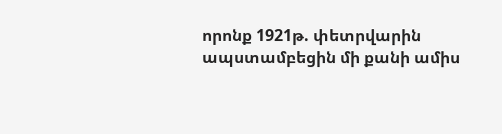որոնք 1921թ. փետրվարին ապստամբեցին մի քանի ամիս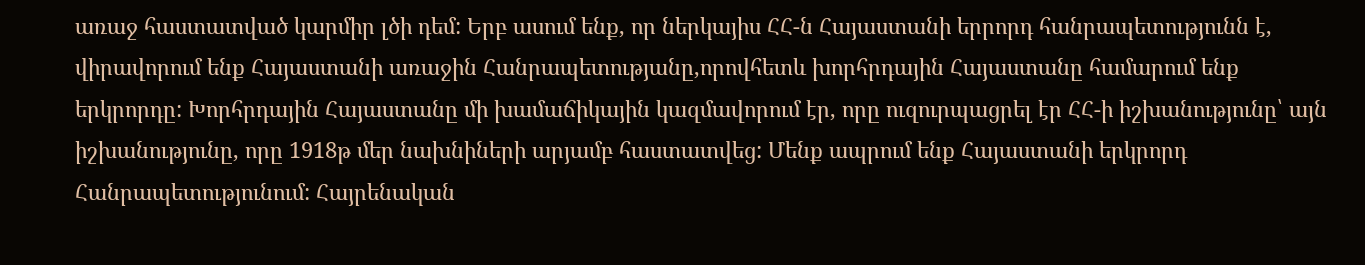առաջ հաստատված կարմիր լծի դեմ: Երբ ասում ենք, որ ներկայիս ՀՀ-ն Հայաստանի երրորդ հանրապետությունն է, վիրավորում ենք Հայաստանի առաջին Հանրապետությանը,որովհետև խորհրդային Հայաստանը համարում ենք երկրորդը: Խորհրդային Հայաստանը մի խամաճիկային կազմավորում էր, որը ուզուրպացրել էր ՀՀ-ի իշխանությունը՝ այն իշխանությունը, որը 1918թ մեր նախնիների արյամբ հաստատվեց: Մենք ապրում ենք Հայաստանի երկրորդ Հանրապետությունում: Հայրենական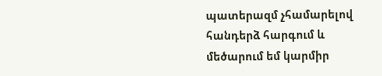պատերազմ չհամարելով հանդերձ հարգում և մեծարում եմ կարմիր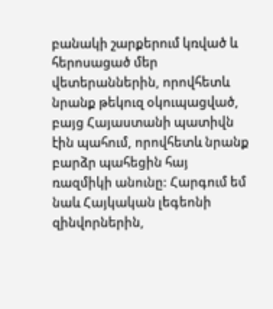բանակի շարքերում կռված և հերոսացած մեր վետերաններին, որովհետև նրանք թեկուզ օկուպացված, բայց Հայաստանի պատիվն էին պահում, որովհետև նրանք բարձր պահեցին հայ ռազմիկի անունը: Հարգում եմ նաև Հայկական լեգեոնի զինվորներին,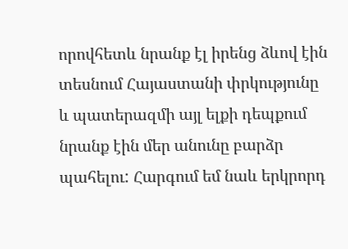որովհետև նրանք էլ իրենց ձևով էին տեսնում Հայաստանի փրկությունը և պատերազմի այլ ելքի դեպքում նրանք էին մեր անունը բարձր պահելու: Հարգում եմ նաև երկրորդ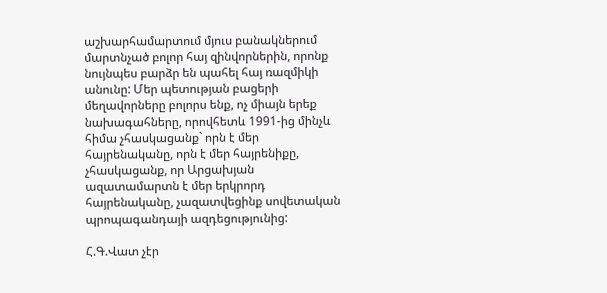աշխարհամարտում մյուս բանակներում մարտնչած բոլոր հայ զինվորներին, որոնք նույնպես բարձր են պահել հայ ռազմիկի անունը: Մեր պետության բացերի մեղավորները բոլորս ենք, ոչ միայն երեք նախագահները, որովհետև 1991-ից մինչև հիմա չհասկացանք` որն է մեր հայրենականը, որն է մեր հայրենիքը, չհասկացանք, որ Արցախյան ազատամարտն է մեր երկրորդ հայրենականը, չազատվեցինք սովետական պրոպագանդայի ազդեցությունից:

Հ.Գ.Վատ չէր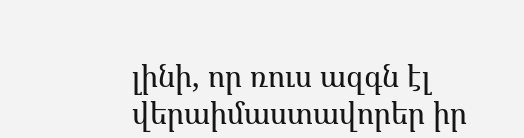լինի, որ ռուս ազգն էլ վերաիմաստավորեր իր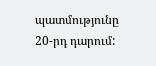պատմությունը 20-րդ դարում: